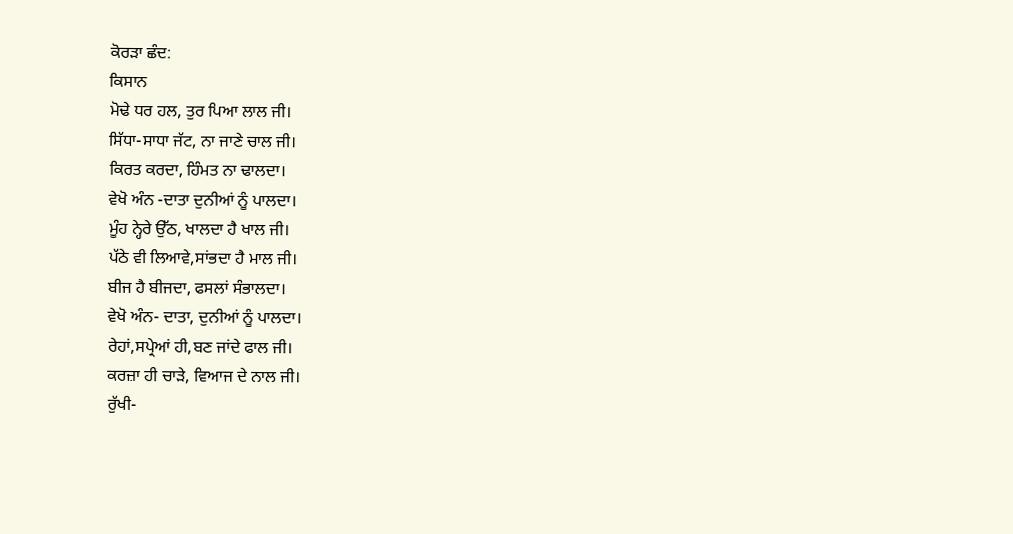ਕੋਰੜਾ ਛੰਦ:
ਕਿਸਾਨ
ਮੋਢੇ ਧਰ ਹਲ, ਤੁਰ ਪਿਆ ਲਾਲ ਜੀ।
ਸਿੱਧਾ-ਸਾਧਾ ਜੱਟ, ਨਾ ਜਾਣੇ ਚਾਲ ਜੀ।
ਕਿਰਤ ਕਰਦਾ, ਹਿੰਮਤ ਨਾ ਢਾਲਦਾ।
ਵੇਖੋ ਅੰਨ -ਦਾਤਾ ਦੁਨੀਆਂ ਨੂੰ ਪਾਲਦਾ।
ਮੂੰਹ ਨ੍ਹੇਰੇ ਉੱਠ, ਖਾਲਦਾ ਹੈ ਖਾਲ ਜੀ।
ਪੱਠੇ ਵੀ ਲਿਆਵੇ,ਸਾਂਭਦਾ ਹੈ ਮਾਲ ਜੀ।
ਬੀਜ ਹੈ ਬੀਜਦਾ, ਫਸਲਾਂ ਸੰਭਾਲਦਾ।
ਵੇਖੋ ਅੰਨ- ਦਾਤਾ, ਦੁਨੀਆਂ ਨੂੰ ਪਾਲਦਾ।
ਰੇਹਾਂ,ਸਪ੍ਰੇਆਂ ਹੀ,ਬਣ ਜਾਂਦੇ ਫਾਲ ਜੀ।
ਕਰਜ਼ਾ ਹੀ ਚਾੜੇ, ਵਿਆਜ ਦੇ ਨਾਲ ਜੀ।
ਰੁੱਖੀ-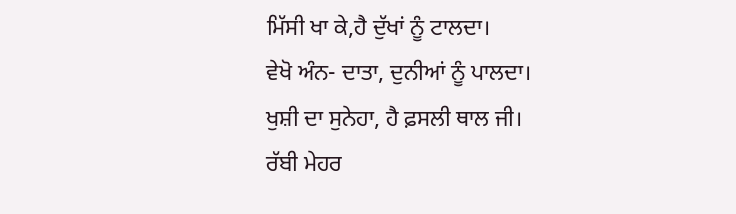ਮਿੱਸੀ ਖਾ ਕੇ,ਹੈ ਦੁੱਖਾਂ ਨੂੰ ਟਾਲਦਾ।
ਵੇਖੋ ਅੰਨ- ਦਾਤਾ, ਦੁਨੀਆਂ ਨੂੰ ਪਾਲਦਾ।
ਖੁਸ਼ੀ ਦਾ ਸੁਨੇਹਾ, ਹੈ ਫ਼ਸਲੀ ਥਾਲ ਜੀ।
ਰੱਬੀ ਮੇਹਰ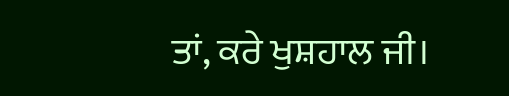ਤਾਂ, ਕਰੇ ਖੁਸ਼ਹਾਲ ਜੀ।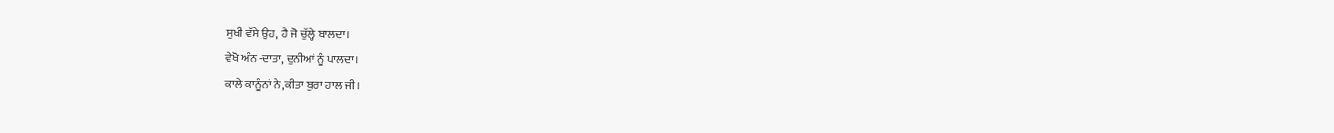ਸੁਖੀ ਵੱਸੇ ਉਹ, ਹੈ ਜੋ ਚੁੱਲ੍ਹੇ ਬਾਲਦਾ।
ਵੇਖੋ ਅੰਨ -ਦਾਤਾ, ਦੁਨੀਆਂ ਨੂੰ ਪਾਲਦਾ।
ਕਾਲੇ ਕਾਨੂੰਨਾਂ ਨੇ,ਕੀਤਾ ਬੁਰਾ ਹਾਲ ਜੀ।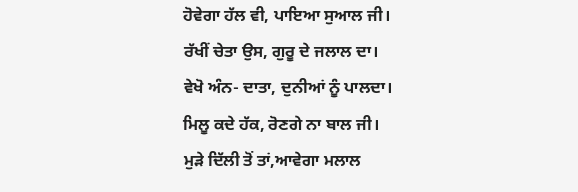ਹੋਵੇਗਾ ਹੱਲ ਵੀ, ਪਾਇਆ ਸੁਆਲ ਜੀ।
ਰੱਖੀਂ ਚੇਤਾ ਉਸ, ਗੁਰੂ ਦੇ ਜਲਾਲ ਦਾ।
ਵੇਖੋ ਅੰਨ- ਦਾਤਾ, ਦੁਨੀਆਂ ਨੂੰ ਪਾਲਦਾ।
ਮਿਲੂ ਕਦੇ ਹੱਕ, ਰੋਣਗੇ ਨਾ ਬਾਲ ਜੀ।
ਮੁੜੇ ਦਿੱਲੀ ਤੋਂ ਤਾਂ,ਆਵੇਗਾ ਮਲਾਲ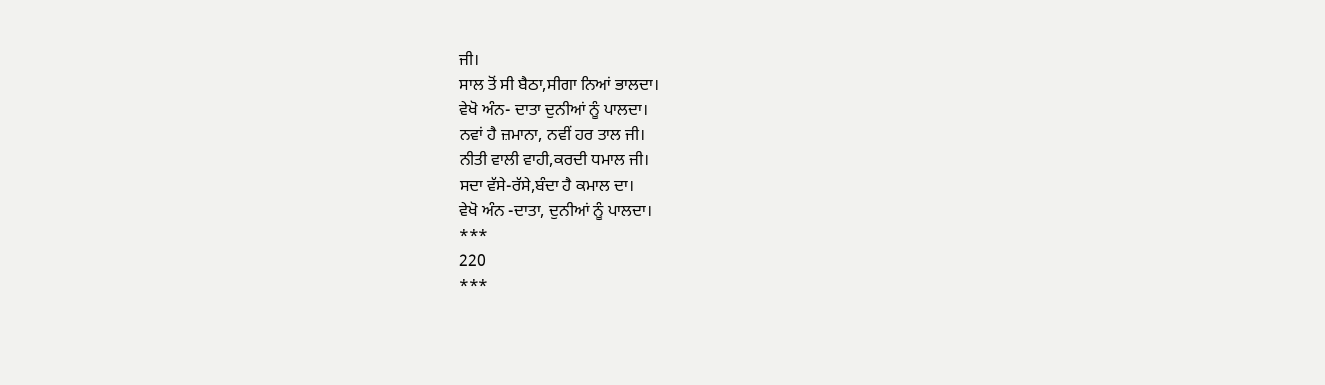ਜੀ।
ਸਾਲ ਤੋਂ ਸੀ ਬੈਠਾ,ਸੀਗਾ ਨਿਆਂ ਭਾਲਦਾ।
ਵੇਖੋ ਅੰਨ- ਦਾਤਾ ਦੁਨੀਆਂ ਨੂੰ ਪਾਲਦਾ।
ਨਵਾਂ ਹੈ ਜ਼ਮਾਨਾ, ਨਵੀਂ ਹਰ ਤਾਲ ਜੀ।
ਨੀਤੀ ਵਾਲੀ ਵਾਹੀ,ਕਰਦੀ ਧਮਾਲ ਜੀ।
ਸਦਾ ਵੱਸੇ-ਰੱਸੇ,ਬੰਦਾ ਹੈ ਕਮਾਲ ਦਾ।
ਵੇਖੋ ਅੰਨ -ਦਾਤਾ, ਦੁਨੀਆਂ ਨੂੰ ਪਾਲਦਾ।
***
220
***